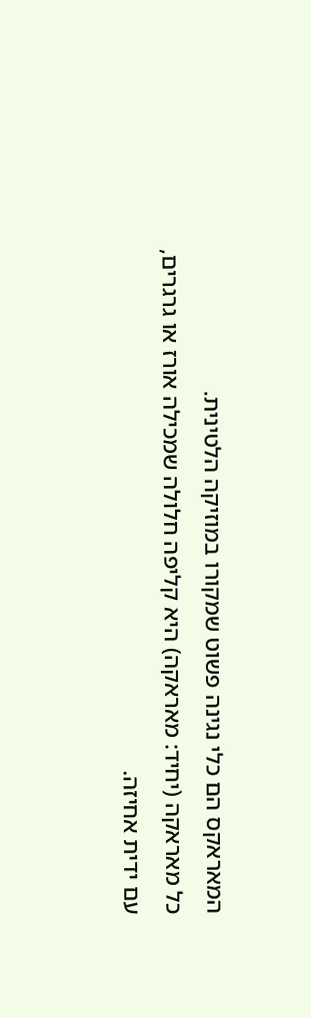המאראקס הם כלי נגינה פשוט שמקורו במוזיקה הלטינית.
כל מאראקה (יחיד: מאראקה) היא קליפה חלולה שמכילה אורז או גרגרים, עם ידית אחיזה.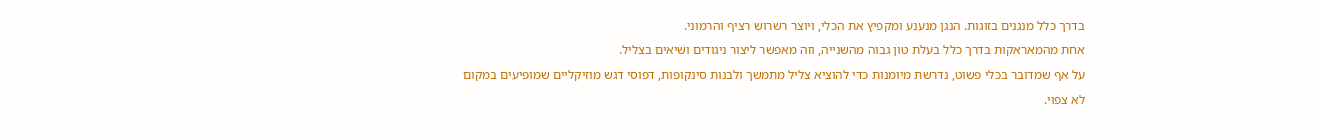בדרך כלל מנגנים בזוגות. הנגן מנענע ומקפיץ את הכלי, ויוצר רשרוש רציף והרמוני.
אחת מהמאראקות בדרך כלל בעלת טון גבוה מהשנייה, וזה מאפשר ליצור ניגודים ושיאים בצליל.
על אף שמדובר בכלי פשוט, נדרשת מיומנות כדי להוציא צליל מתמשך ולבנות סינקופות, דפוסי דגש מוזיקליים שמופיעים במקום לא צפוי.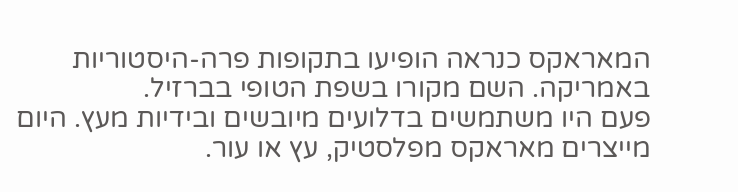המאראקס כנראה הופיעו בתקופות פרה-היסטוריות באמריקה. השם מקורו בשפת הטופי בברזיל.
פעם היו משתמשים בדלועים מיובשים ובידיות מעץ. היום מייצרים מאראקס מפלסטיק, עץ או עור.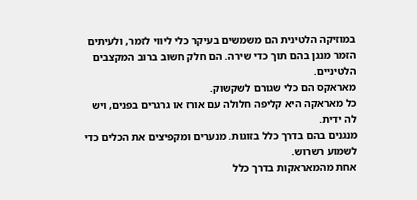במוזיקה הלטינית הם משמשים בעיקר כלי ליווי לזמר, ולעיתים הזמר מנגן בהם תוך כדי שירה. הם חלק חשוב ברוב המקצבים הלטיניים.
מאראקס הם כלי שגורם לשקשוק.
כל מאראקה היא קליפה חלולה עם אורז או גרגרים בפנים, ויש לה ידית.
מנגנים בהם בדרך כלל בזוגות. מנערים ומקפיצים את הכלים כדי לשמוע רשרוש.
אחת מהמאראקות בדרך כלל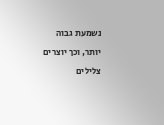נשמעת גבוה יותר, וכך יוצרים צלילים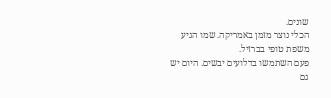שונים.
הכלי נוצר מזמן באמריקה. שמו הגיע משפת טופי בברזיל.
פעם השתמשו בדלועים יבשים. היום יש גם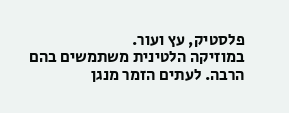פלסטיק, עץ ועור.
במוזיקה הלטינית משתמשים בהם הרבה. לעתים הזמר מנגן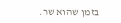בזמן שהוא שר.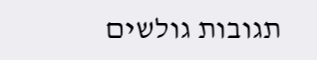תגובות גולשים